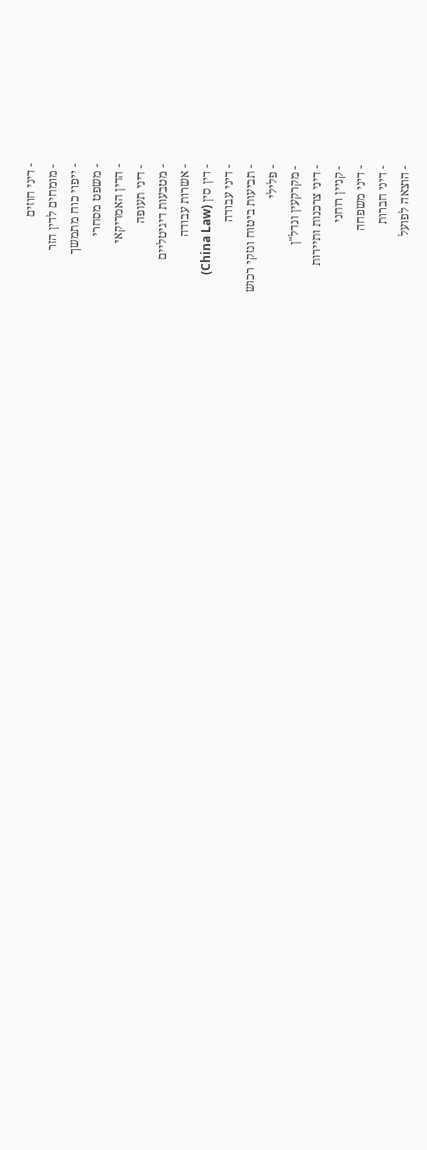- דיני חוזים
- מומחים לדין הזר
- ייפוי כוח מתמשך
- משפט מסחרי
- הדין האמריקאי
- דיני תעופה
- מטבעות דיגיטליים
- אשרות עבודה
- דין סין (China Law)
- דיני עבודה
- תביעות ביטוח ונזקי רכוש
- פלילי
- מקרקעין ונדל"ן
- דיני צרכנות ותיירות
- קניין רוחני
- דיני משפחה
- דיני חברות
- הוצאה לפועל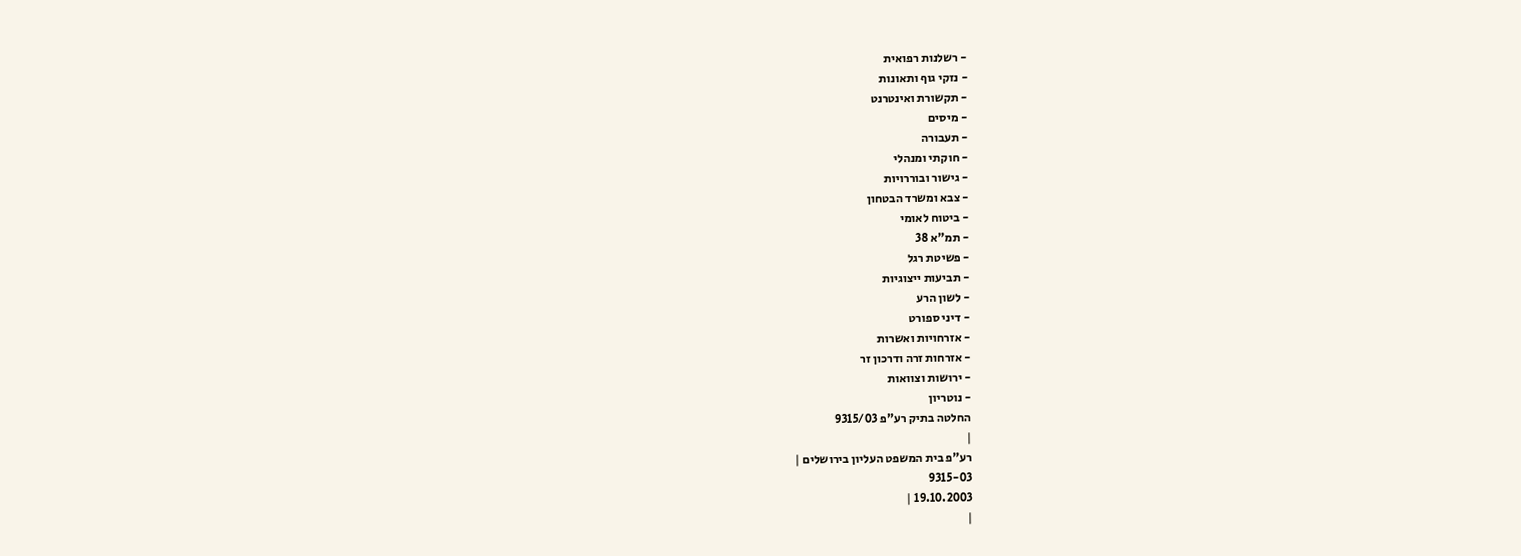- רשלנות רפואית
- נזקי גוף ותאונות
- תקשורת ואינטרנט
- מיסים
- תעבורה
- חוקתי ומנהלי
- גישור ובוררויות
- צבא ומשרד הבטחון
- ביטוח לאומי
- תמ"א 38
- פשיטת רגל
- תביעות ייצוגיות
- לשון הרע
- דיני ספורט
- אזרחויות ואשרות
- אזרחות זרה ודרכון זר
- ירושות וצוואות
- נוטריון
החלטה בתיק רע"פ 9315/03
|
רע"פ בית המשפט העליון בירושלים |
9315-03
19.10.2003 |
|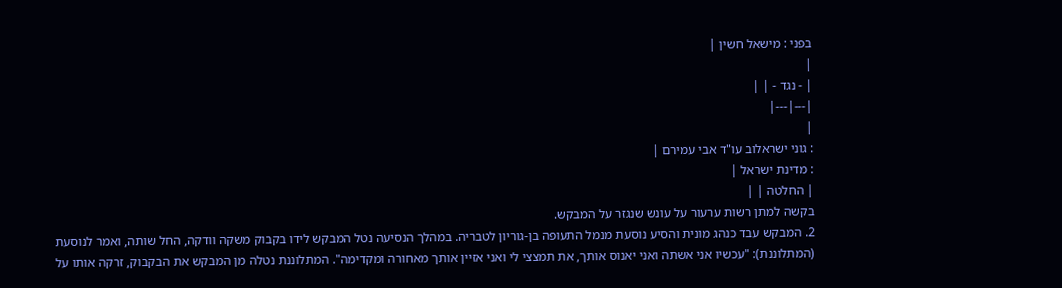בפני : מישאל חשין |
|
| - נגד - | |
|---|---|
|
: גוני ישראלוב עו"ד אבי עמירם |
: מדינת ישראל |
| החלטה | |
בקשה למתן רשות ערעור על עונש שנגזר על המבקש.
2. המבקש עבד כנהג מונית והסיע נוסעת מנמל התעופה בן-גוריון לטבריה. במהלך הנסיעה נטל המבקש לידו בקבוק משקה וודקה, החל שותה, ואמר לנוסעת (המתלוננת): "עכשיו אני אשתה ואני יאנוס אותך, את תמצצי לי ואני אזיין אותך מאחורה ומקדימה". המתלוננת נטלה מן המבקש את הבקבוק, זרקה אותו על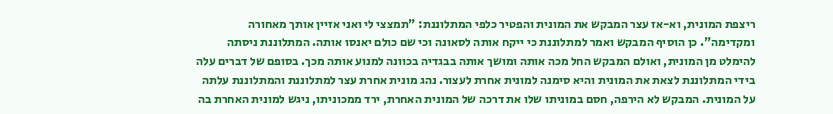ריצפת המונית, וא-אז עצר המבקש את המונית והפטיר כלפי המתלוננת: "תמצצי לי ואני אזיין אותך מאחורה ומקדימה". כן הוסיף המבקש ואמר למתלוננת כי ייקח אותה לסאונה וכי שם כולם יאנסו אותה. המתלוננת ניסתה להימלט מן המונית, ואולם המבקש החל מכה אותה ומושך אותה בבגדיה בכוונה למנוע אותה מכך. בסופם של דברים עלה בידי המתלוננת לצאת את המונית והיא סימנה למונית אחרת לעצור. נהג מונית אחרת עצר למתלוננת והמתלוננת עלתה על המונית. המבקש לא הירפה, חסם במוניתו שלו את דרכה של המונית האחרת, ירד ממכוניתו, ניגש למונית האחרת בה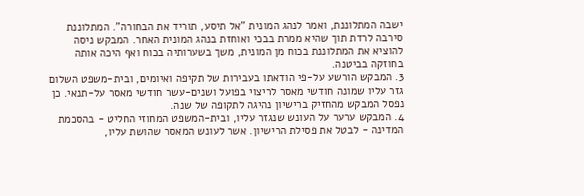ישבה המתלוננת, ואמר לנהג המונית "אל תיסע, תוריד את הבחורה". המתלוננת סירבה לרדת תוך שהיא ממרת בבכי ואוחזת בנהג המונית האחר. המבקש ניסה להוציא את המתלוננת בכוח מן המונית, משך בשערותיה בכוח ואף היכה אותה בחוזקה בביטנה.
3. המבקש הורשע על-פי הודאתו בעבירות של תקיפה ואיומים, ובית-משפט השלום גזר עליו שמונה חודשי מאסר לריצוי בפועל ושנים-עשר חודשי מאסר על-תנאי. כן נפסל המבקש מהחזיק ברישיון נהיגה לתקופה של שנה.
4. המבקש ערער על העונש שנגזר עליו, ובית-המשפט המחוזי החליט - בהסכמת המדינה - לבטל את פסילת הרישיון. אשר לעונש המאסר שהושת עליו,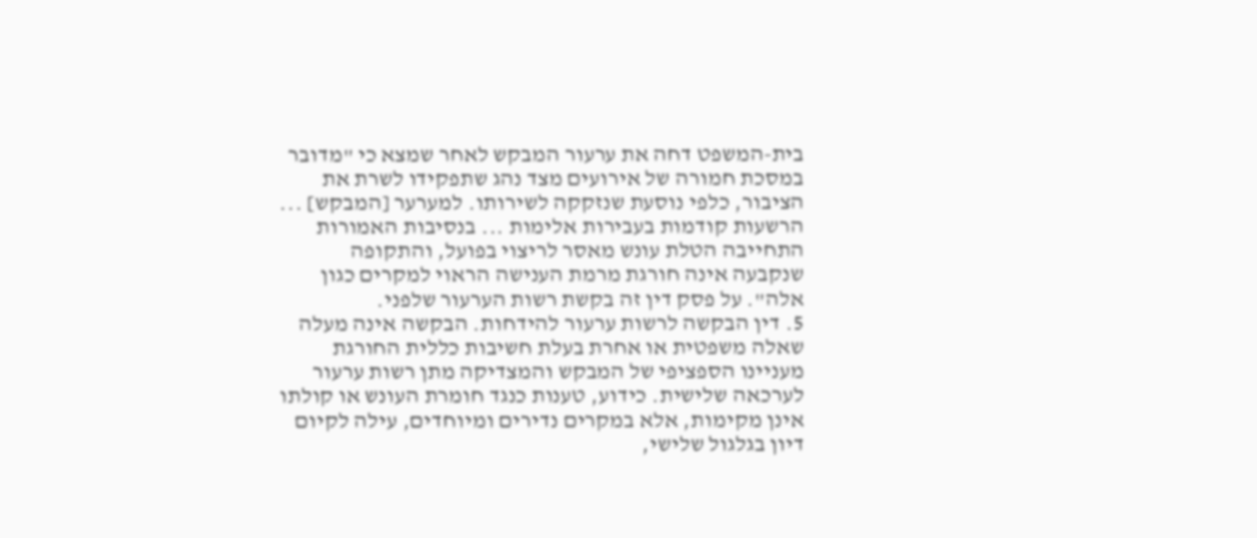בית-המשפט דחה את ערעור המבקש לאחר שמצא כי "מדובר במסכת חמורה של אירועים מצד נהג שתפקידו לשרת את הציבור, כלפי נוסעת שנזקקה לשירותו. למערער [המבקש] ... הרשעות קודמות בעבירות אלימות ... בנסיבות האמורות התחייבה הטלת עונש מאסר לריצוי בפועל, והתקופה שנקבעה אינה חורגת מרמת הענישה הראוי למקרים כגון אלה". על פסק דין זה בקשת רשות הערעור שלפני.
5. דין הבקשה לרשות ערעור להידחות. הבקשה אינה מעלה שאלה משפטית או אחרת בעלת חשיבות כללית החורגת מעניינו הספציפי של המבקש והמצדיקה מתן רשות ערעור לערכאה שלישית. כידוע, טענות כנגד חומרת העונש או קולתו אינן מקימות, אלא במקרים נדירים ומיוחדים, עילה לקיום דיון בגלגול שלישי,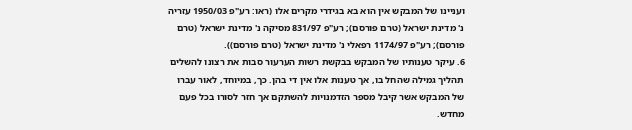ועניינו של המבקש אין הוא בא בגידרי מקרים אלו (ראו: רע"פ 1950/03 עזריה נ' מדינת ישראל (טרם פורסם); רע"פ 831/97 מסיקה נ' מדינת ישראל (טרם פורסם); רע"פ 1174/97 רפאלי נ' מדינת ישראל (טרם פורסם)).
6. עיקר טענותיו של המבקש בבקשת רשות הערעור סבות את רצונו להשלים תהליך גמילה שהחל בו, אך טענות אלו אין די בהן. כך, במיוחד, לאור עברו של המבקש אשר קיבל מספר הזדמנויות להשתקם אך חזר לסורו בכל פעם מחדש.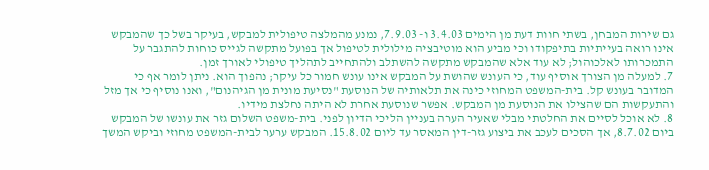גם שירות המבחן, בשתי חוות דעת מן הימים 3.4.03 ו- 7.9.03, נמנע מהמלצה טיפולית למבקש, בעיקר בשל כך שהמבקש אינו רואה בעייתיות בתיפקודו וכי מביע הוא מוטיבציה מילולית לטיפול אך בפועל מתקשה לגייס כוחות להתגבר על התמכרותו לאלכוהול; לא עוד אלא שהמבקש מתקשה להשתלב ולהתחייב לתהליך טיפולי לאורך זמן.
7. למעלה מן הצורך אוסיף עוד, כי העונש שהושת על המבקש אינו עונש חמור כל עיקר; נהפוך הוא. ניתן לומר אף כי המדובר בעונש קל. בית-המשפט המחוזי כינה את תלאותיה של הנוסעת "נסיעת מונית מן הגיהנום", ואנו נוסיף כי אך מזל והתעקשות הם שהצילו את הנוסעת מן המבקש. אפשר שנוסעת אחרת לא היתה נחלצת מידיו.
8. לא אוכל לסיים את החלטתי מבלי שאעיר הערה בעניין הליכי הדיון לפני. בית-משפט השלום גזר את עונשו של המבקש ביום 8.7.02, אך הסכים לעכב את ביצוע גזר-דין המאסר עד ליום 15.8.02. המבקש ערער לבית-המשפט מחוזי וביקש המשך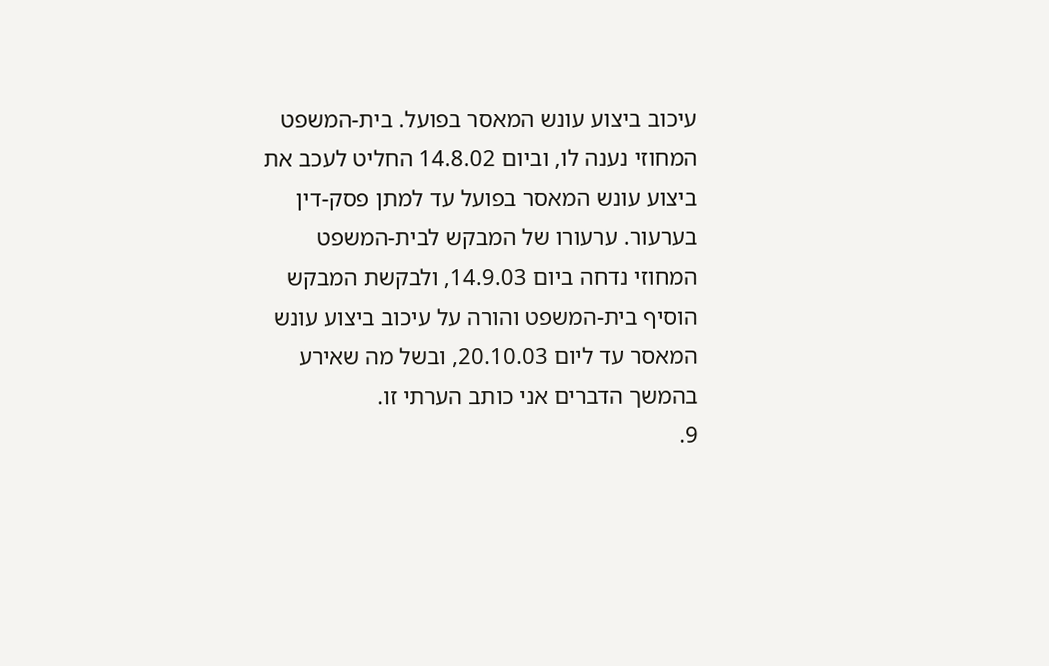עיכוב ביצוע עונש המאסר בפועל. בית-המשפט המחוזי נענה לו, וביום 14.8.02 החליט לעכב את ביצוע עונש המאסר בפועל עד למתן פסק-דין בערעור. ערעורו של המבקש לבית-המשפט המחוזי נדחה ביום 14.9.03, ולבקשת המבקש הוסיף בית-המשפט והורה על עיכוב ביצוע עונש המאסר עד ליום 20.10.03, ובשל מה שאירע בהמשך הדברים אני כותב הערתי זו.
9.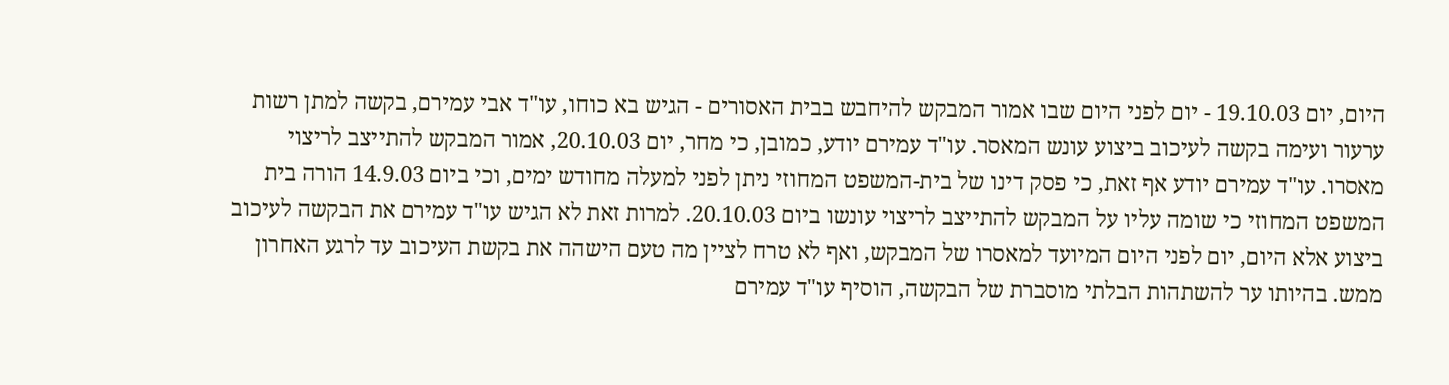היום, יום 19.10.03 - יום לפני היום שבו אמור המבקש להיחבש בבית האסורים - הגיש בא כוחו, עו"ד אבי עמירם, בקשה למתן רשות ערעור ועימה בקשה לעיכוב ביצוע עונש המאסר. עו"ד עמירם יודע, כמובן, כי מחר, יום 20.10.03, אמור המבקש להתייצב לריצוי מאסרו. עו"ד עמירם יודע אף זאת, כי פסק דינו של בית-המשפט המחוזי ניתן לפני למעלה מחודש ימים, וכי ביום 14.9.03 הורה בית המשפט המחוזי כי שומה עליו על המבקש להתייצב לריצוי עונשו ביום 20.10.03. למרות זאת לא הגיש עו"ד עמירם את הבקשה לעיכוב ביצוע אלא היום, יום לפני היום המיועד למאסרו של המבקש, ואף לא טרח לציין מה טעם הישהה את בקשת העיכוב עד לרגע האחרון ממש. בהיותו ער להשתהות הבלתי מוסברת של הבקשה, הוסיף עו"ד עמירם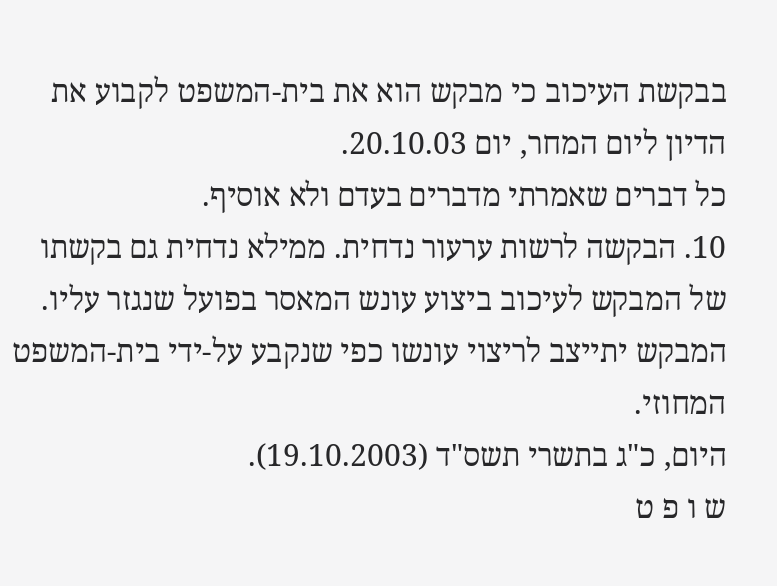בבקשת העיכוב כי מבקש הוא את בית-המשפט לקבוע את הדיון ליום המחר, יום 20.10.03.
כל דברים שאמרתי מדברים בעדם ולא אוסיף.
10. הבקשה לרשות ערעור נדחית. ממילא נדחית גם בקשתו של המבקש לעיכוב ביצוע עונש המאסר בפועל שנגזר עליו. המבקש יתייצב לריצוי עונשו כפי שנקבע על-ידי בית-המשפט המחוזי.
היום, כ"ג בתשרי תשס"ד (19.10.2003).
ש ו פ ט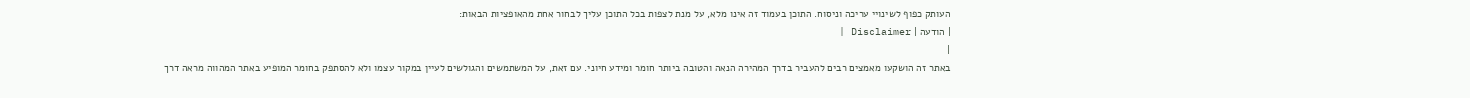העותק כפוף לשינויי עריכה וניסוח. התוכן בעמוד זה אינו מלא, על מנת לצפות בכל התוכן עליך לבחור אחת מהאופציות הבאות:
| הודעה | Disclaimer |
|
באתר זה הושקעו מאמצים רבים להעביר בדרך המהירה הנאה והטובה ביותר חומר ומידע חיוני. עם זאת, על המשתמשים והגולשים לעיין במקור עצמו ולא להסתפק בחומר המופיע באתר המהווה מראה דרך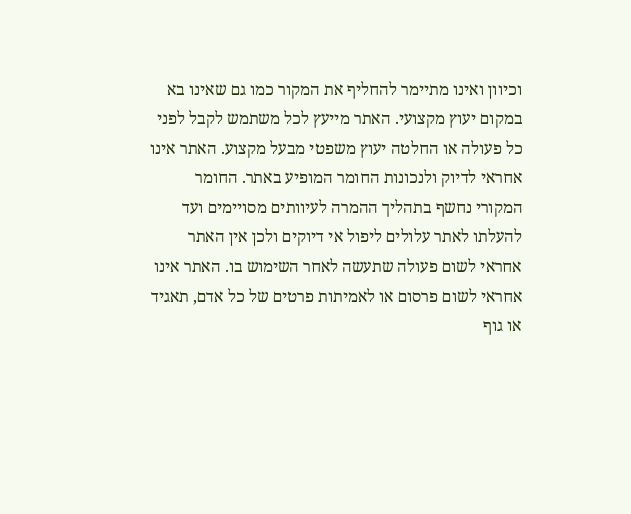וכיוון ואינו מתיימר להחליף את המקור כמו גם שאינו בא במקום יעוץ מקצועי. האתר מייעץ לכל משתמש לקבל לפני כל פעולה או החלטה יעוץ משפטי מבעל מקצוע. האתר אינו אחראי לדיוק ולנכונות החומר המופיע באתר. החומר המקורי נחשף בתהליך ההמרה לעיוותים מסויימים ועד להעלתו לאתר עלולים ליפול אי דיוקים ולכן אין האתר אחראי לשום פעולה שתעשה לאחר השימוש בו. האתר אינו אחראי לשום פרסום או לאמיתות פרטים של כל אדם, תאגיד או גוף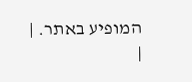המופיע באתר. |
|